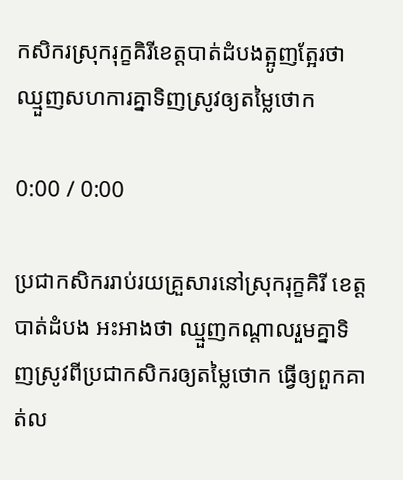កសិករស្រុករុក្ខគិរីខេត្តបាត់ដំបងត្អូញត្អែរថាឈ្មួញសហការគ្នាទិញស្រូវឲ្យតម្លៃថោក

0:00 / 0:00

ប្រជាកសិកររាប់រយគ្រួសារនៅស្រុករុក្ខគិរី ខេត្តបាត់ដំបង អះអាងថា ឈ្មួញកណ្ដាលរួមគ្នាទិញស្រូវពីប្រជាកសិករឲ្យតម្លៃថោក ធ្វើឲ្យពួកគាត់ល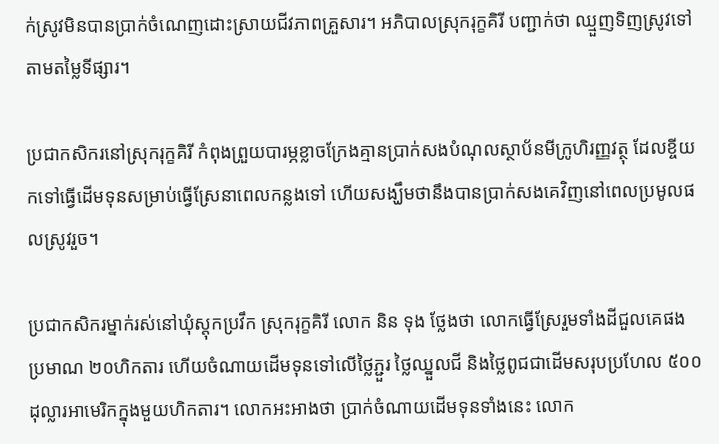ក់ស្រូវមិនបានប្រាក់ចំណេញដោះស្រាយជីវភាពគ្រួសារ។ អភិបាលស្រុករុក្ខគិរី បញ្ជាក់ថា ឈ្មួញទិញស្រូវទៅតាមតម្លៃទីផ្សារ។

ប្រជាកសិករនៅស្រុករុក្ខគិរី កំពុងព្រួយបារម្ភខ្លាចក្រែងគ្មានប្រាក់សងបំណុលស្ថាប័នមីក្រូហិរញ្ញវត្ថុ ដែលខ្ចីយកទៅធ្វើដើមទុនសម្រាប់ធ្វើស្រែនាពេលកន្លងទៅ ហើយសង្ឃឹមថានឹងបានប្រាក់សងគេវិញនៅពេលប្រមូលផលស្រូវរួច។

ប្រជាកសិករម្នាក់រស់នៅឃុំស្តុកប្រវឹក ស្រុករុក្ខគិរី លោក និន ទុង ថ្លែងថា លោកធ្វើស្រែរួមទាំងដីជួលគេផងប្រមាណ ២០ហិកតារ ហើយចំណាយដើមទុនទៅលើថ្លៃភ្ជួរ ថ្លៃឈ្នួលជី និងថ្លៃពូជជាដើមសរុបប្រហែល ៥០០ដុល្លារអាមេរិកក្នុងមួយហិកតារ។ លោកអះអាងថា ប្រាក់ចំណាយដើមទុនទាំងនេះ លោក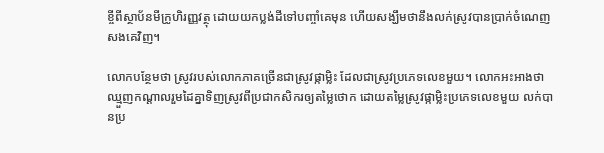ខ្ចីពីស្ថាប័នមីក្រូហិរញ្ញវត្ថុ ដោយយកប្លង់ដីទៅបញ្ចាំគេមុន ហើយសង្ឃឹមថានឹងលក់ស្រូវបានប្រាក់ចំណេញសងគេវិញ។

លោកបន្ថែមថា ស្រូវរបស់លោកភាគច្រើនជាស្រូវផ្កាម្លិះ ដែលជាស្រូវប្រភេទលេខមួយ។ លោកអះអាងថា ឈ្មួញកណ្ដាលរួមដៃគ្នាទិញស្រូវពីប្រជាកសិករឲ្យតម្លៃថោក ដោយតម្លៃស្រូវផ្កាម្លិះប្រភេទលេខមួយ លក់បានប្រ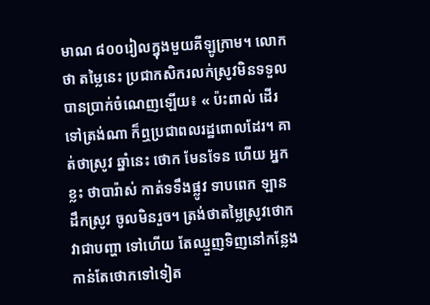មាណ ៨០០រៀលក្នុងមួយគីឡូក្រាម។ លោកថា តម្លៃនេះ ប្រជាកសិករលក់ស្រូវមិនទទួលបានប្រាក់ចំណេញឡើយ៖ « ប៉ះពាល់ ដើរទៅត្រង់ណា ក៏ឮប្រជាពលរដ្ឋពោលដែរ។ គាត់ថាស្រូវ ឆ្នាំនេះ ថោក មែនទែន ហើយ អ្នកខ្លះ ថាបារ៉ាស់ កាត់ទទឹងផ្លូវ ទាបពេក ឡាន ដឹកស្រូវ ចូលមិនរួច។ ត្រង់ថាតម្លៃស្រូវថោកវាជាបញ្ហា ទៅហើយ តែឈ្មួញទិញនៅកន្លែងកាន់តែថោកទៅទៀត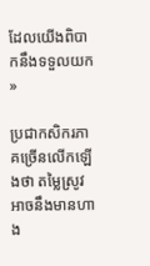ដែលយើងពិបាកនឹងទទួលយក »

ប្រជាកសិករភាគច្រើនលើកឡើងថា តម្លៃស្រូវអាចនឹងមានហាង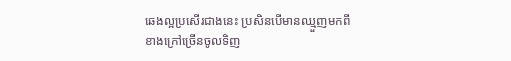ឆេងល្អប្រសើរជាងនេះ ប្រសិនបើមានឈ្មួញមកពីខាងក្រៅច្រើនចូលទិញ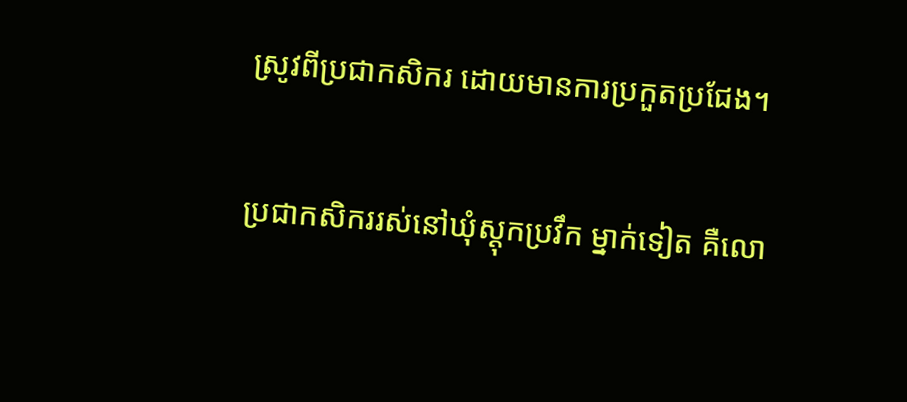ស្រូវពីប្រជាកសិករ ដោយមានការប្រកួតប្រជែង។

ប្រជាកសិកររស់នៅឃុំស្ដុកប្រវឹក ម្នាក់ទៀត គឺលោ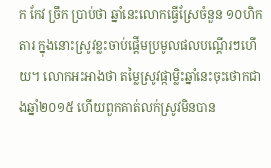ក កែវ ច្រឹក ប្រាប់ថា ឆ្នាំនេះលោកធ្វើស្រែចំនួន ១០ហិកតារ ក្នុងនោះស្រូវខ្លះចាប់ផ្ដើមប្រមូលផលបណ្ដើរៗហើយ។ លោកអះអាងថា តម្លៃស្រូវផ្កាម្លិះឆ្នាំនេះចុះថោកជាងឆ្នាំ២០១៥ ហើយពួកគាត់លក់ស្រូវមិនបាន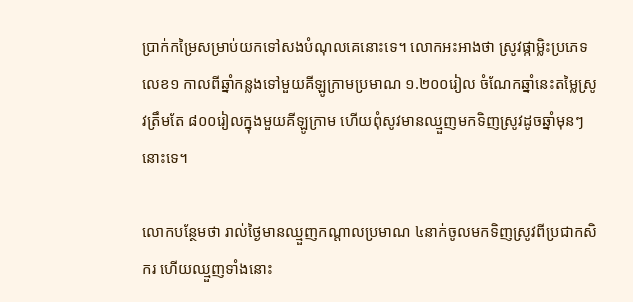ប្រាក់កម្រៃសម្រាប់យកទៅសងបំណុលគេនោះទេ។ លោកអះអាងថា ស្រូវផ្កាម្លិះប្រភេទលេខ១ កាលពីឆ្នាំកន្លងទៅមួយគីឡូក្រាមប្រមាណ ១.២០០រៀល ចំណែកឆ្នាំនេះតម្លៃស្រូវត្រឹមតែ ៨០០រៀលក្នុងមួយគីឡូក្រាម ហើយពុំសូវមានឈ្មួញមកទិញស្រូវដូចឆ្នាំមុនៗនោះទេ។

លោកបន្ថែមថា រាល់ថ្ងៃមានឈ្មួញកណ្ដាលប្រមាណ ៤នាក់ចូលមកទិញស្រូវពីប្រជាកសិករ ហើយឈ្មួញទាំងនោះ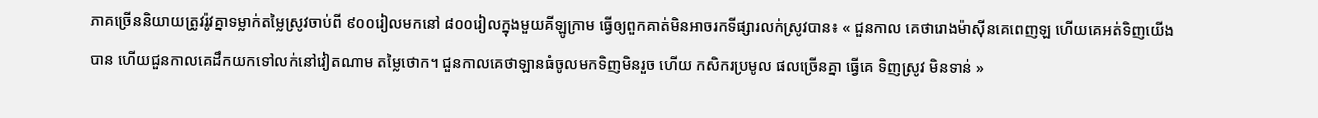ភាគច្រើននិយាយត្រូវរ៉ូវគ្នាទម្លាក់តម្លៃស្រូវចាប់ពី ៩០០រៀលមកនៅ ៨០០រៀលក្នុងមួយគីឡូក្រាម ធ្វើឲ្យពួកគាត់មិនអាចរកទីផ្សារលក់ស្រូវបាន៖ « ជួនកាល គេថារោងម៉ាស៊ីនគេពេញឡ ហើយគេអត់ទិញយើងបាន ហើយជួនកាលគេដឹកយកទៅលក់នៅវៀតណាម តម្លៃថោក។ ជួនកាលគេថាឡានធំចូលមកទិញមិនរួច ហើយ កសិករប្រមូល ផលច្រើនគ្នា ធ្វើគេ ទិញស្រូវ មិនទាន់ »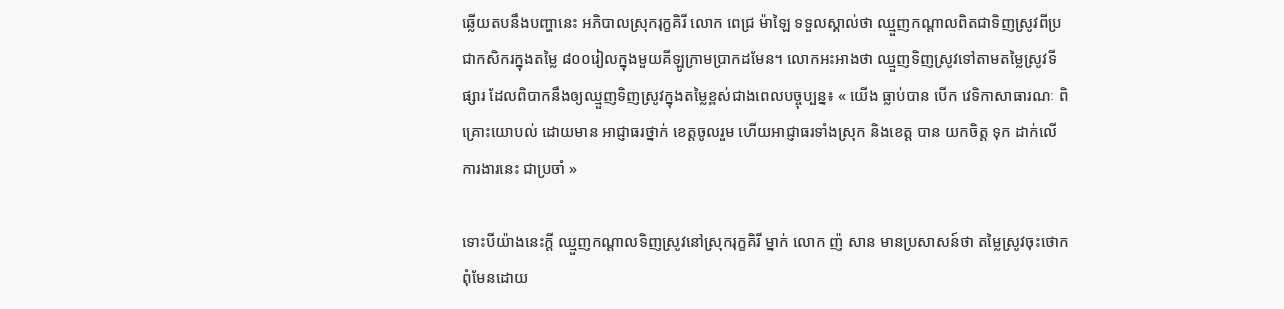ឆ្លើយតបនឹងបញ្ហានេះ អភិបាលស្រុករុក្ខគិរី លោក ពេជ្រ ម៉ាឡៃ ទទួលស្គាល់ថា ឈ្មួញកណ្ដាលពិតជាទិញស្រូវពីប្រជាកសិករក្នុងតម្លៃ ៨០០រៀលក្នុងមួយគីឡូក្រាមប្រាកដមែន។ លោកអះអាងថា ឈ្មួញទិញស្រូវទៅតាមតម្លៃស្រូវទីផ្សារ ដែលពិបាកនឹងឲ្យឈ្មួញទិញស្រូវក្នុងតម្លៃខ្ពស់ជាងពេលបច្ចុប្បន្ន៖ « យើង ធ្លាប់បាន បើក វេទិកាសាធារណៈ ពិគ្រោះយោបល់ ដោយមាន អាជ្ញាធរថ្នាក់ ខេត្តចូលរួម ហើយអាជ្ញាធរទាំងស្រុក និងខេត្ត បាន យកចិត្ត ទុក ដាក់លើការងារនេះ ជាប្រចាំ »

ទោះបីយ៉ាងនេះក្ដី ឈ្មួញកណ្ដាលទិញស្រូវនៅស្រុករុក្ខគិរី ម្នាក់ លោក ញ៉ សាន មានប្រសាសន៍ថា តម្លៃស្រូវចុះថោកពុំមែនដោយ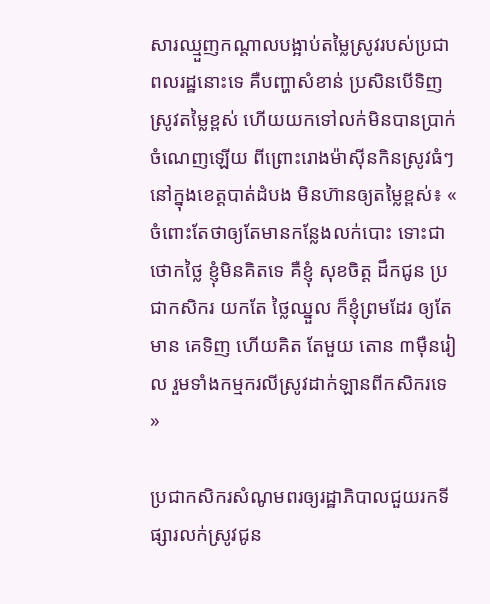សារឈ្មួញកណ្ដាលបង្អាប់តម្លៃស្រូវរបស់ប្រជាពលរដ្ឋនោះទេ គឺបញ្ហាសំខាន់ ប្រសិនបើទិញស្រូវតម្លៃខ្ពស់ ហើយយកទៅលក់មិនបានប្រាក់ចំណេញឡើយ ពីព្រោះរោងម៉ាស៊ីនកិនស្រូវធំៗនៅក្នុងខេត្តបាត់ដំបង មិនហ៊ានឲ្យតម្លៃខ្ពស់៖ « ចំពោះតែថាឲ្យតែមានកន្លែងលក់បោះ ទោះជាថោកថ្លៃ ខ្ញុំមិនគិតទេ គឺខ្ញុំ សុខចិត្ត ដឹកជូន ប្រជាកសិករ យកតែ ថ្លៃឈ្នួល ក៏ខ្ញុំព្រមដែរ ឲ្យតែមាន គេទិញ ហើយគិត តែមួយ តោន ៣ម៉ឺនរៀល រួមទាំងកម្មករលីស្រូវដាក់ឡានពីកសិករទេ »

ប្រជាកសិករសំណូមពរឲ្យរដ្ឋាភិបាលជួយរកទីផ្សារលក់ស្រូវជូន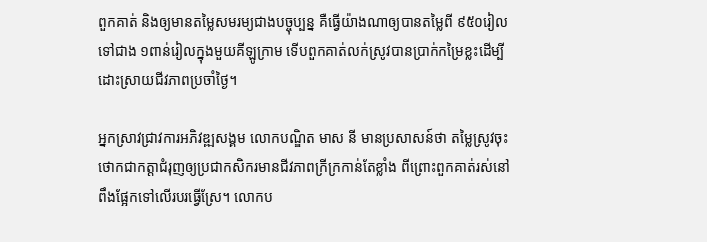ពួកគាត់ និងឲ្យមានតម្លៃសមរម្យជាងបច្ចុប្បន្ន គឺធ្វើយ៉ាងណាឲ្យបានតម្លៃពី ៩៥០រៀលទៅជាង ១ពាន់រៀលក្នុងមួយគីឡូក្រាម ទើបពួកគាត់លក់ស្រូវបានប្រាក់កម្រៃខ្លះដើម្បីដោះស្រាយជីវភាពប្រចាំថ្ងៃ។

អ្នកស្រាវជ្រាវការអភិវឌ្ឍសង្គម លោកបណ្ឌិត មាស នី មានប្រសាសន៍ថា តម្លៃស្រូវចុះថោកជាកត្តាជំរុញឲ្យប្រជាកសិករមានជីវភាពក្រីក្រកាន់តែខ្លាំង ពីព្រោះពួកគាត់រស់នៅពឹងផ្អែកទៅលើរបរធ្វើស្រែ។ លោកប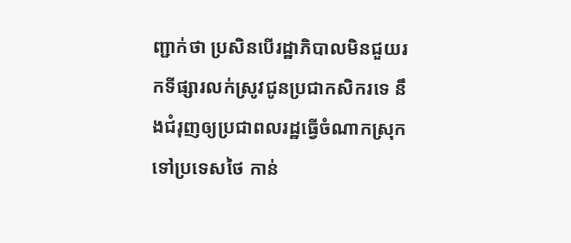ញ្ជាក់ថា ប្រសិនបើរដ្ឋាភិបាលមិនជួយរកទីផ្សារលក់ស្រូវជូនប្រជាកសិករទេ នឹងជំរុញឲ្យប្រជាពលរដ្ឋធ្វើចំណាកស្រុកទៅប្រទេសថៃ កាន់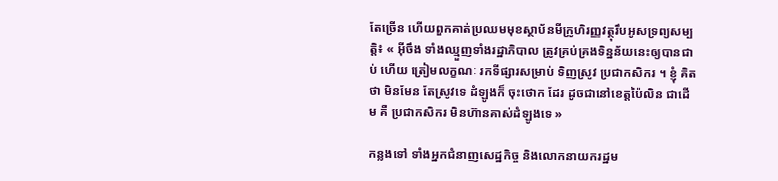តែច្រើន ហើយពួកគាត់ប្រឈមមុខស្ថាប័នមីក្រូហិរញ្ញវត្ថុរឹបអូសទ្រព្យសម្បត្តិ៖ « អ៊ីចឹង ទាំងឈ្មួញទាំងរដ្ឋាភិបាល ត្រូវគ្រប់គ្រងទិន្នន័យនេះឲ្យបានជាប់ ហើយ ត្រៀមលក្ខណៈ រកទីផ្សារសម្រាប់ ទិញស្រូវ ប្រជាកសិករ ។ ខ្ញុំ គិតថា មិនមែន តែស្រូវទេ ដំឡូងក៏ ចុះថោក ដែរ ដូចជានៅខេត្តប៉ៃលិន ជាដើម គឺ ប្រជាកសិករ មិនហ៊ានគាស់ដំឡូងទេ »

កន្លងទៅ ទាំងអ្នកជំនាញសេដ្ឋកិច្ច និងលោកនាយករដ្ឋម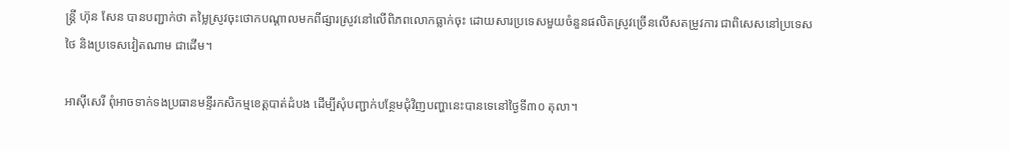ន្ត្រី ហ៊ុន សែន បានបញ្ជាក់ថា តម្លៃស្រូវចុះថោកបណ្ដាលមកពីផ្សារស្រូវនៅលើពិភពលោកធ្លាក់ចុះ ដោយសារប្រទេសមួយចំនួនផលិតស្រូវច្រើនលើសតម្រូវការ ជាពិសេសនៅប្រទេសថៃ និងប្រទេសវៀតណាម ជាដើម។

អាស៊ីសេរី ពុំអាចទាក់ទងប្រធានមន្ទីរកសិកម្មខេត្តបាត់ដំបង ដើម្បីសុំបញ្ជាក់បន្ថែមជុំវិញបញ្ហានេះបានទេនៅថ្ងៃទី៣០ តុលា។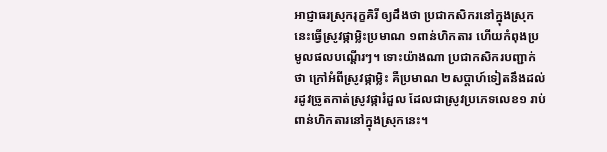អាជ្ញាធរស្រុករុក្ខគិរី ឲ្យដឹងថា ប្រជាកសិករនៅក្នុងស្រុកនេះធ្វើស្រូវផ្កាម្លិះប្រមាណ ១ពាន់ហិកតារ ហើយកំពុងប្រមូលផលបណ្ដើរៗ។ ទោះយ៉ាងណា ប្រជាកសិករបញ្ជាក់ថា ក្រៅអំពីស្រូវផ្កាម្លិះ គឺប្រមាណ ២សប្ដាហ៍ទៀតនឹងដល់រដូវច្រូតកាត់ស្រូវផ្ការំដួល ដែលជាស្រូវប្រភេទលេខ១ រាប់ពាន់ហិកតារនៅក្នុងស្រុកនេះ។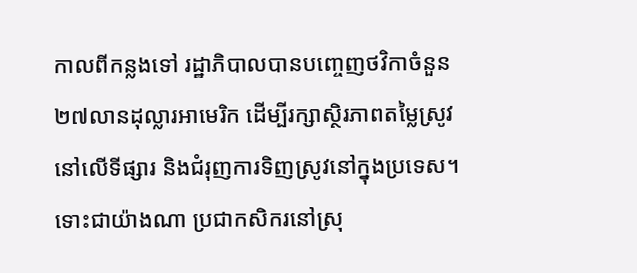កាលពីកន្លងទៅ រដ្ឋាភិបាលបានបញ្ចេញថវិកាចំនួន ២៧លានដុល្លារអាមេរិក ដើម្បីរក្សាស្ថិរភាពតម្លៃស្រូវនៅលើទីផ្សារ និងជំរុញការទិញស្រូវនៅក្នុងប្រទេស។ ទោះជាយ៉ាងណា ប្រជាកសិករនៅស្រុ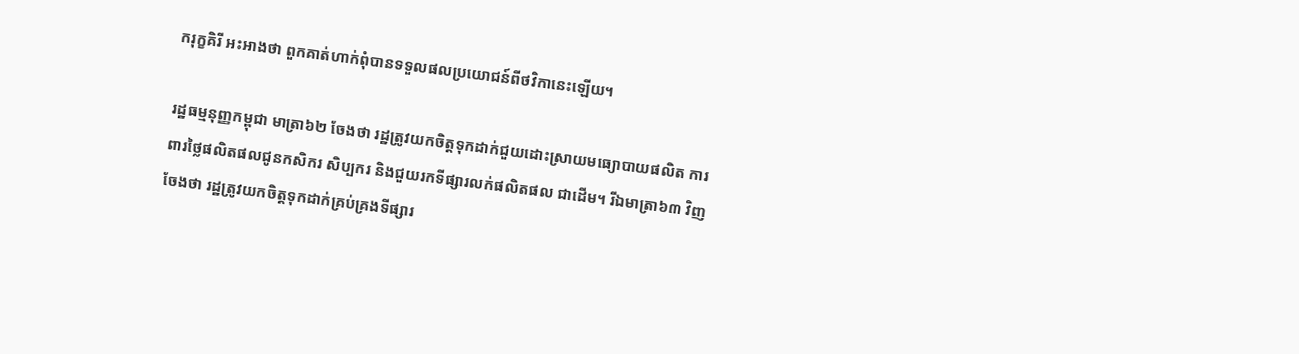ករុក្ខគិរី អះអាងថា ពួកគាត់ហាក់ពុំបានទទួលផលប្រយោជន៍ពីថវិកានេះឡើយ។

រដ្ឋធម្មនុញ្ញកម្ពុជា មាត្រា៦២ ចែងថា រដ្ឋត្រូវយកចិត្តទុកដាក់ជួយដោះស្រាយមធ្យោបាយផលិត ការពារថ្លៃផលិតផលជូនកសិករ សិប្បករ និងជួយរកទីផ្សារលក់ផលិតផល ជាដើម។ រីឯមាត្រា៦៣ វិញចែងថា រដ្ឋត្រូវយកចិត្តទុកដាក់គ្រប់គ្រងទីផ្សារ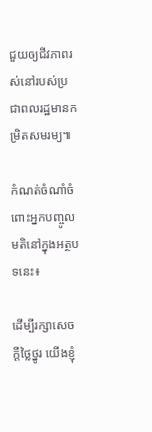ជួយឲ្យជីវភាពរស់នៅរបស់ប្រជាពលរដ្ឋមានកម្រិតសមរម្យ៕

កំណត់ចំណាំចំពោះអ្នកបញ្ចូលមតិនៅក្នុងអត្ថបទនេះ៖

ដើម្បីរក្សាសេចក្ដីថ្លៃថ្នូរ យើងខ្ញុំ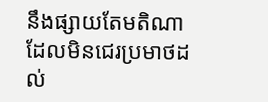នឹងផ្សាយតែមតិណា ដែលមិនជេរប្រមាថដល់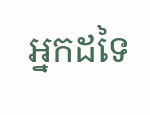អ្នកដទៃ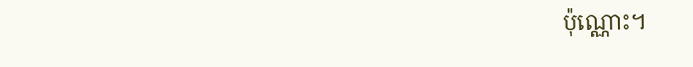ប៉ុណ្ណោះ។